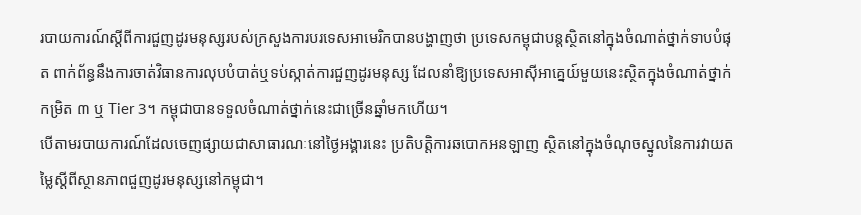របាយការណ៍ស្តីពីការជួញដូរមនុស្សរបស់ក្រសួងការបរទេសអាមេរិកបានបង្ហាញថា ប្រទេសកម្ពុជាបន្តស្ថិតនៅក្នុងចំណាត់ថ្នាក់ទាបបំផុត ពាក់ព័ន្ធនឹងការចាត់វិធានការលុបបំបាត់ឬទប់ស្កាត់ការជួញដូរមនុស្ស ដែលនាំឱ្យប្រទេសអាស៊ីអាគ្នេយ៍មួយនេះស្ថិតក្នុងចំណាត់ថ្នាក់កម្រិត ៣ ឬ Tier 3។ កម្ពុជាបានទទួលចំណាត់ថ្នាក់នេះជាច្រើនឆ្នាំមកហើយ។
បើតាមរបាយការណ៍ដែលចេញផ្សាយជាសាធារណៈនៅថ្ងៃអង្គារនេះ ប្រតិបត្តិការឆបោកអនឡាញ ស្ថិតនៅក្នុងចំណុចស្នូលនៃការវាយតម្លៃស្តីពីស្ថានភាពជួញដូរមនុស្សនៅកម្ពុជា។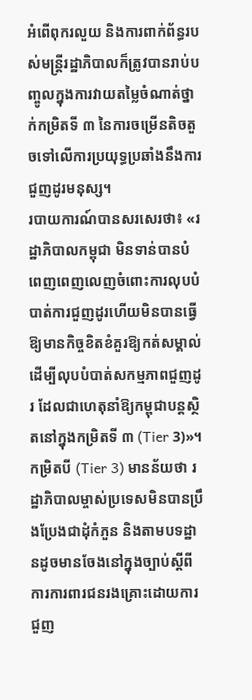អំពើពុករលួយ និងការពាក់ព័ន្ធរបស់មន្ត្រីរដ្ឋាភិបាលក៏ត្រូវបានរាប់បញ្ចូលក្នុងការវាយតម្លៃចំណាត់ថ្នាក់កម្រិតទី ៣ នៃការចម្រើនតិចតួចទៅលើការប្រយុទ្ធប្រឆាំងនឹងការជួញដូរមនុស្ស។
របាយការណ៍បានសរសេរថា៖ «រដ្ឋាភិបាលកម្ពុជា មិនទាន់បានបំពេញពេញលេញចំពោះការលុបបំបាត់ការជួញដូរហើយមិនបានធ្វើឱ្យមានកិច្ចខិតខំគួរឱ្យកត់សម្គាល់ ដើម្បីលុបបំបាត់សកម្មភាពជួញដូរ ដែលជាហេតុនាំឱ្យកម្ពុជាបន្តស្ថិតនៅក្នុងកម្រិតទី ៣ (Tier 3)»។ កម្រិតបី (Tier 3) មានន័យថា រដ្ឋាភិបាលម្ចាស់ប្រទេសមិនបានប្រឹងប្រែងជាដុំកំភួន និងតាមបទដ្ឋានដូចមានចែងនៅក្នុងច្បាប់ស្ដីពីការការពារជនរងគ្រោះដោយការជួញ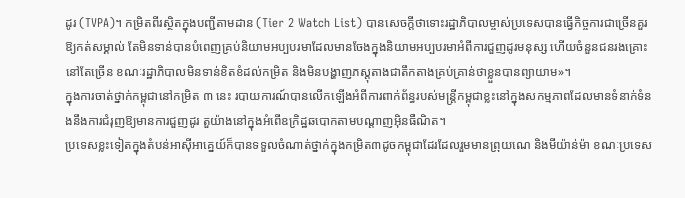ដូរ (TVPA)។ កម្រិតពីរស្ថិតក្នុងបញ្ជីតាមដាន (Tier 2 Watch List) បានសេចក្ដីថាទោះរដ្ឋាភិបាលម្ចាស់ប្រទេសបានធ្វើកិច្ចការជាច្រើនគួរឱ្យកត់សម្គាល់ តែមិនទាន់បានបំពេញគ្រប់និយាមអប្បបរមាដែលមានចែងក្នុងនិយាមអប្បបរមាអំពីការជួញដូរមនុស្ស ហើយចំនួនជនរងគ្រោះនៅតែច្រើន ខណៈរដ្ឋាភិបាលមិនទាន់ខិតខំដល់កម្រិត និងមិនបង្ហាញភស្ដុតាងជាតឹកតាងគ្រប់គ្រាន់ថាខ្លួនបានព្យាយាម»។
ក្នុងការចាត់ថ្នាក់កម្ពុជានៅកម្រិត ៣ នេះ របាយការណ៍បានលើកឡើងអំពីការពាក់ព័ន្ធរបស់មន្ត្រីកម្ពុជាខ្លះនៅក្នុងសកម្មភាពដែលមានទំនាក់ទំនងនឹងការជំរុញឱ្យមានការជួញដូរ តួយ៉ាងនៅក្នុងអំពើឧក្រិដ្ឋឆបោកតាមបណ្តាញអ៊ិនធឺណិត។
ប្រទេសខ្លះទៀតក្នុងតំបន់អាស៊ីអាគេ្នយ៍ក៏បានទទួលចំណាត់ថ្នាក់ក្នុងកម្រិត៣ដូចកម្ពុជាដែរដែលរួមមានព្រុយណេ និងមីយ៉ាន់ម៉ា ខណៈប្រទេស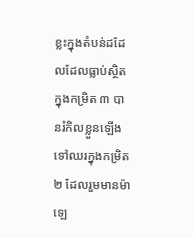ខ្លះក្នុងតំបន់ដដែលដែលធ្លាប់ស្ថិតក្នុងកម្រិត ៣ បានរំកិលខ្លួនឡើងទៅឈរក្នុងកម្រិត ២ ដែលរួមមានម៉ាឡេ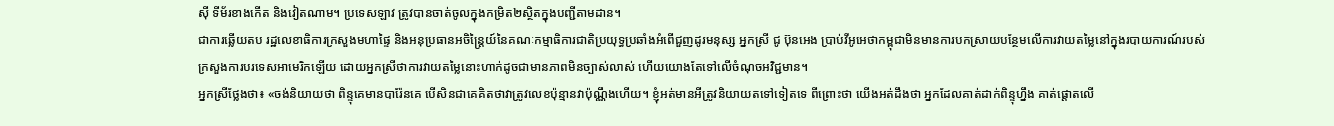ស៊ី ទីម័រខាងកើត និងវៀតណាម។ ប្រទេសឡាវ ត្រូវបានចាត់ចូលក្នុងកម្រិត២ស្ថិតក្នុងបញ្ជីតាមដាន។
ជាការឆ្លើយតប រដ្ឋលេខាធិការក្រសួងមហាផ្ទៃ និងអនុប្រធានអចិន្ត្រៃយ៍នៃគណៈកម្មាធិការជាតិប្រយុទ្ធប្រឆាំងអំពើជួញដូរមនុស្ស អ្នកស្រី ជូ ប៊ុនអេង ប្រាប់វីអូអេថាកម្ពុជាមិនមានការបកស្រាយបន្ថែមលើការវាយតម្លៃនៅក្នុងរបាយការណ៍របស់ក្រសួងការបរទេសអាមេរិកឡើយ ដោយអ្នកស្រីថាការវាយតម្លៃនោះហាក់ដូចជាមានភាពមិនច្បាស់លាស់ ហើយយោងតែទៅលើចំណុចអវិជ្ជមាន។
អ្នកស្រីថ្លែងថា៖ «ចង់និយាយថា ពិន្ទុគេមានបារ៉ែនគេ បើសិនជាគេគិតថាវាត្រូវលេខប៉ុន្មានវាប៉ុណ្ណឹងហើយ។ ខ្ញុំអត់មានអីត្រូវនិយាយតទៅទៀតទេ ពីព្រោះថា យើងអត់ដឹងថា អ្នកដែលគាត់ដាក់ពិន្ទុហ្នឹង គាត់ផ្តោតលើ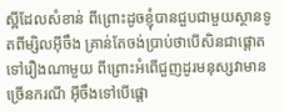ស្អីដែលសំខាន់ ពីព្រោះដូចខ្ញុំបានជួបជាមួយស្ថានទូតពីម្សិលអ៊ីចឹង គ្រាន់តែចង់ប្រាប់ថាបើសិនជាផ្តោតទៅរឿងណាមួយ ពីព្រោះអំពើជួញដូរមនុស្សវាមានច្រើនករណី អ៊ីចឹងទៅបើផ្តោ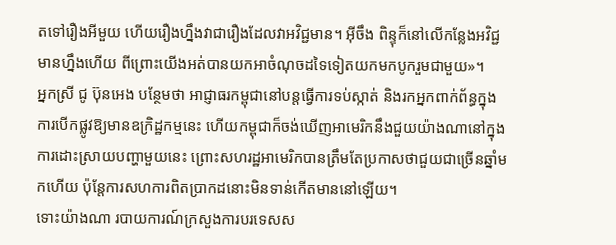តទៅរឿងអីមួយ ហើយរឿងហ្នឹងវាជារឿងដែលវាអវិជ្ជមាន។ អ៊ីចឹង ពិន្ទុក៏នៅលើកន្លែងអវិជ្ជមានហ្នឹងហើយ ពីព្រោះយើងអត់បានយកអាចំណុចដទៃទៀតយកមកបូករួមជាមួយ»។
អ្នកស្រី ជូ ប៊ុនអេង បន្ថែមថា អាជ្ញាធរកម្ពុជានៅបន្តធ្វើការទប់ស្កាត់ និងរកអ្នកពាក់ព័ន្ធក្នុងការបើកផ្លូវឱ្យមានឧក្រិដ្ឋកម្មនេះ ហើយកម្ពុជាក៏ចង់ឃើញអាមេរិកនឹងជួយយ៉ាងណានៅក្នុងការដោះស្រាយបញ្ហាមួយនេះ ព្រោះសហរដ្ឋអាមេរិកបានត្រឹមតែប្រកាសថាជួយជាច្រើនឆ្នាំមកហើយ ប៉ុន្តែការសហការពិតប្រាកដនោះមិនទាន់កើតមាននៅឡើយ។
ទោះយ៉ាងណា របាយការណ៍ក្រសួងការបរទេសស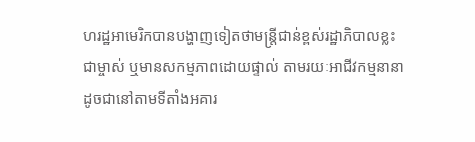ហរដ្ឋអាមេរិកបានបង្ហាញទៀតថាមន្ត្រីជាន់ខ្ពស់រដ្ឋាភិបាលខ្លះជាម្ចាស់ ឬមានសកម្មភាពដោយផ្ទាល់ តាមរយៈអាជីវកម្មនានា ដូចជានៅតាមទីតាំងអគារ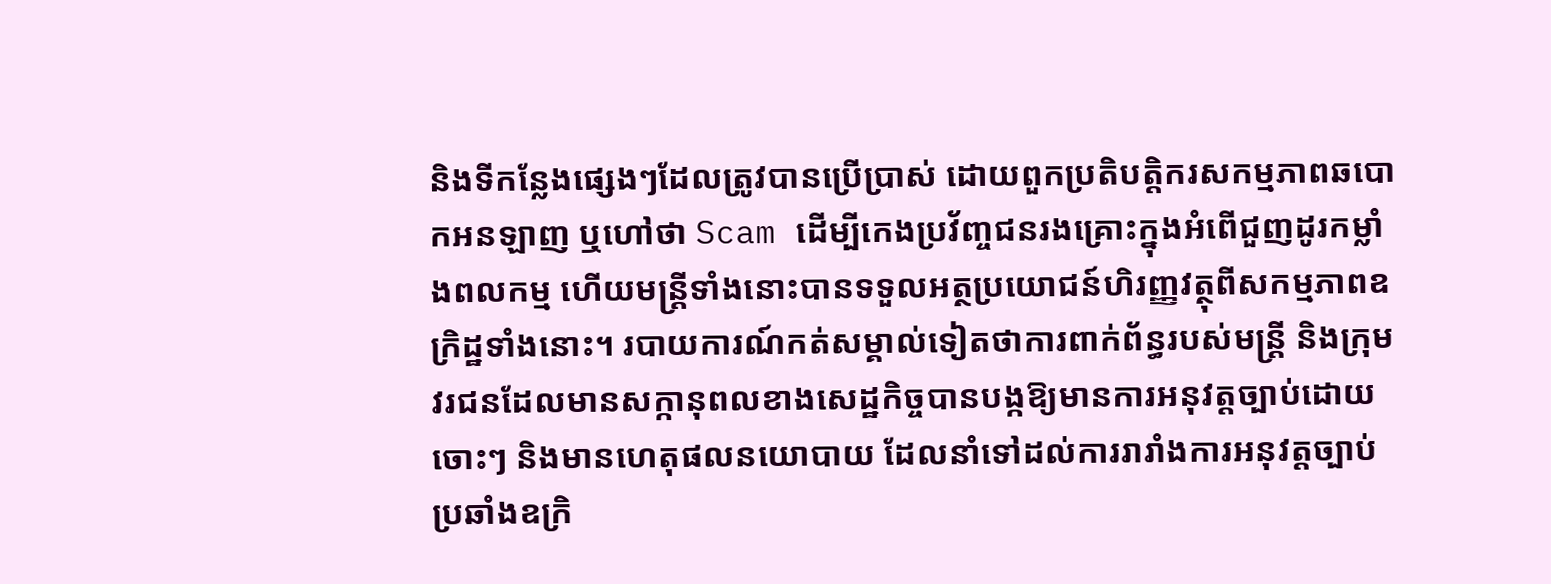និងទីកន្លែងផ្សេងៗដែលត្រូវបានប្រើប្រាស់ ដោយពួកប្រតិបត្តិករសកម្មភាពឆបោកអនឡាញ ឬហៅថា Scam ដើម្បីកេងប្រវ័ញ្ចជនរងគ្រោះក្នុងអំពើជួញដូរកម្លាំងពលកម្ម ហើយមន្ត្រីទាំងនោះបានទទួលអត្ថប្រយោជន៍ហិរញ្ញវត្ថុពីសកម្មភាពឧក្រិដ្ឋទាំងនោះ។ របាយការណ៍កត់សម្គាល់ទៀតថាការពាក់ព័ន្ធរបស់មន្ត្រី និងក្រុមវរជនដែលមានសក្កានុពលខាងសេដ្ឋកិច្ចបានបង្កឱ្យមានការអនុវត្តច្បាប់ដោយចោះៗ និងមានហេតុផលនយោបាយ ដែលនាំទៅដល់ការរារាំងការអនុវត្តច្បាប់ប្រឆាំងឧក្រិ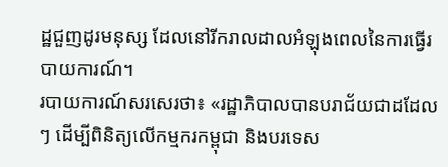ដ្ឋជួញដូរមនុស្ស ដែលនៅរីករាលដាលអំឡុងពេលនៃការធ្វើរបាយការណ៍។
របាយការណ៍សរសេរថា៖ «រដ្ឋាភិបាលបានបរាជ័យជាដដែលៗ ដើម្បីពិនិត្យលើកម្មករកម្ពុជា និងបរទេស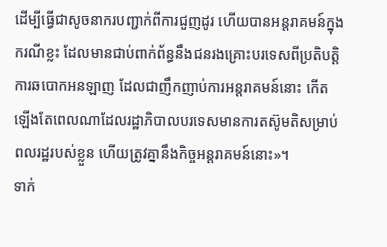ដើម្បីធ្វើជាសូចនាករបញ្ជាក់ពីការជួញដូរ ហើយបានអន្តរាគមន៍ក្នុងករណីខ្លះ ដែលមានជាប់ពាក់ព័ន្ធនឹងជនរងគ្រោះបរទេសពីប្រតិបត្តិការឆបោកអនឡាញ ដែលជាញឹកញាប់ការអន្តរាគមន៍នោះ កើតឡើងតែពេលណាដែលរដ្ឋាភិបាលបរទេសមានការតស៊ូមតិសម្រាប់ពលរដ្ឋរបស់ខ្លួន ហើយត្រូវគ្នានឹងកិច្ចអន្តរាគមន៍នោះ»។
ទាក់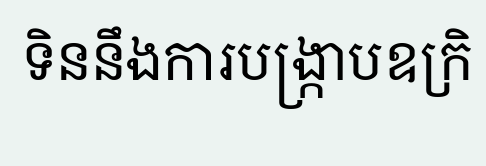ទិននឹងការបង្ក្រាបឧក្រិ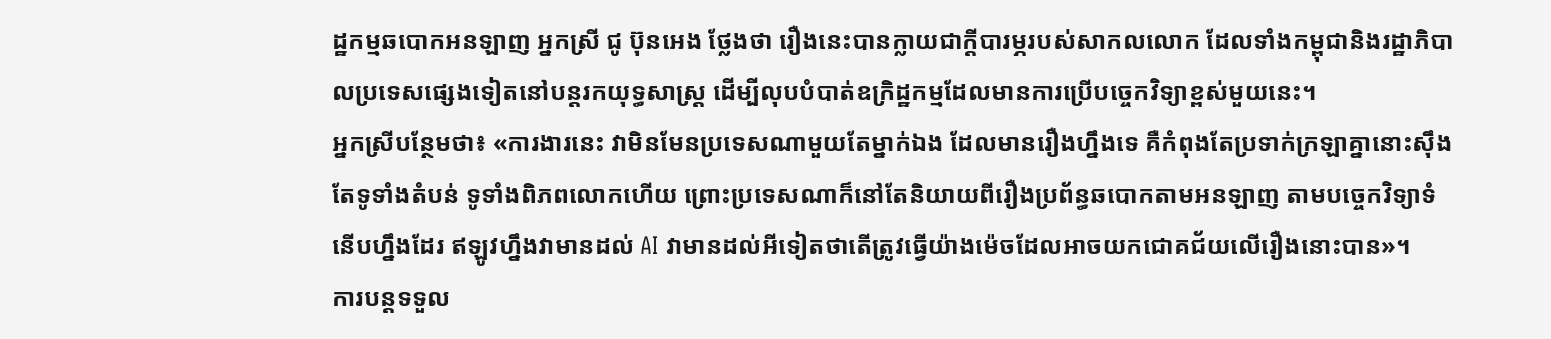ដ្ឋកម្មឆបោកអនឡាញ អ្នកស្រី ជូ ប៊ុនអេង ថ្លែងថា រឿងនេះបានក្លាយជាក្តីបារម្ភរបស់សាកលលោក ដែលទាំងកម្ពុជានិងរដ្ឋាភិបាលប្រទេសផ្សេងទៀតនៅបន្តរកយុទ្ធសាស្ត្រ ដើម្បីលុបបំបាត់ឧក្រិដ្ឋកម្មដែលមានការប្រើបច្ចេកវិទ្យាខ្ពស់មួយនេះ។
អ្នកស្រីបន្ថែមថា៖ «ការងារនេះ វាមិនមែនប្រទេសណាមួយតែម្នាក់ឯង ដែលមានរឿងហ្នឹងទេ គឺកំពុងតែប្រទាក់ក្រឡាគ្នានោះស៊ឹងតែទូទាំងតំបន់ ទូទាំងពិភពលោកហើយ ព្រោះប្រទេសណាក៏នៅតែនិយាយពីរឿងប្រព័ន្ធឆបោកតាមអនឡាញ តាមបច្ចេកវិទ្យាទំនើបហ្នឹងដែរ ឥឡូវហ្នឹងវាមានដល់ AI វាមានដល់អីទៀតថាតើត្រូវធ្វើយ៉ាងម៉េចដែលអាចយកជោគជ័យលើរឿងនោះបាន»។
ការបន្តទទួល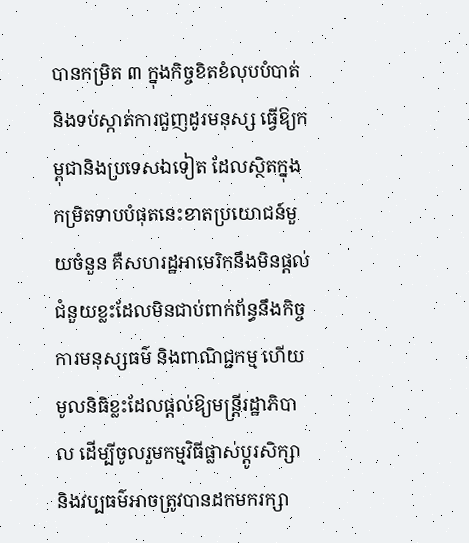បានកម្រិត ៣ ក្នុងកិច្ចខិតខំលុបបំបាត់ និងទប់ស្កាត់ការជួញដូរមនុស្ស ធ្វើឱ្យកម្ពុជានិងប្រទេសឯទៀត ដែលស្ថិតក្នុងកម្រិតទាបបំផុតនេះខាតប្រយោជន៍មួយចំនួន គឺសហរដ្ឋអាមេរិកនឹងមិនផ្តល់ជំនួយខ្លះដែលមិនជាប់ពាក់ព័ន្ធនឹងកិច្ចការមនុស្សធម៌ និងពាណិជ្ជកម្ម ហើយមូលនិធិខ្លះដែលផ្តល់ឱ្យមន្ត្រីរដ្ឋាភិបាល ដើម្បីចូលរួមកម្មវិធីផ្លាស់ប្តូរសិក្សា និងវប្បធម៌អាចត្រូវបានដកមករក្សា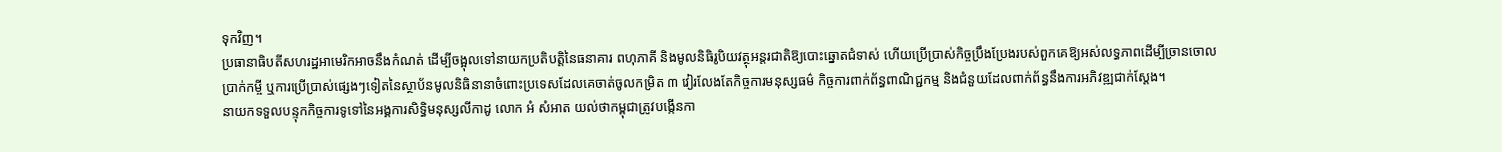ទុកវិញ។
ប្រធានាធិបតីសហរដ្ឋអាមេរិកអាចនឹងកំណត់ ដើម្បីចង្អុលទៅនាយកប្រតិបត្តិនៃធនាគារ ពហុភាគី និងមូលនិធិរូបិយវត្ថុអន្តរជាតិឱ្យបោះឆ្នោតជំទាស់ ហើយប្រើប្រាស់កិច្ចប្រឹងប្រែងរបស់ពួកគេឱ្យអស់លទ្ធភាពដើម្បីច្រានចោលប្រាក់កម្ចី ឬការប្រើប្រាស់ផ្សេងៗទៀតនៃស្ថាប័នមូលនិធិនានាចំពោះប្រទេសដែលគេចាត់ចូលកម្រិត ៣ វៀរលែងតែកិច្ចការមនុស្សធម៌ កិច្ចការពាក់ព័ន្ធពាណិជ្ជកម្ម និងជំនួយដែលពាក់ព័ន្ធនឹងការអភិវឌ្ឍជាក់ស្តែង។
នាយកទទួលបន្ទុកកិច្ចការទូទៅនៃអង្គការសិទ្ធិមនុស្សលីកាដូ លោក អំ សំអាត យល់ថាកម្ពុជាត្រូវបង្កើនកា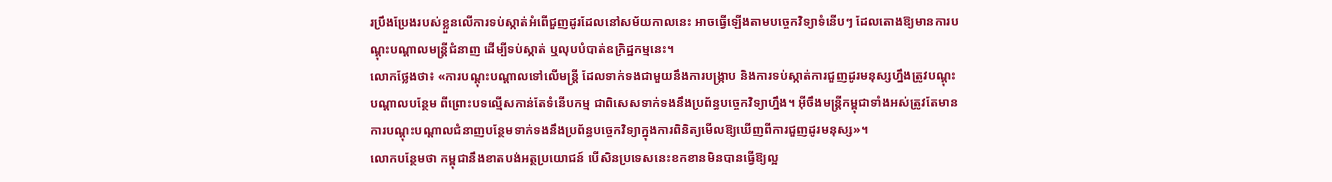រប្រឹងប្រែងរបស់ខ្លួនលើការទប់ស្កាត់អំពើជួញដូរដែលនៅសម័យកាលនេះ អាចធ្វើឡើងតាមបច្ចេកវិទ្យាទំនើបៗ ដែលតោងឱ្យមានការបណ្តុះបណ្តាលមន្ត្រីជំនាញ ដើម្បីទប់ស្កាត់ ឬលុបបំបាត់ឧក្រិដ្ឋកម្មនេះ។
លោកថ្លែងថា៖ «ការបណ្តុះបណ្តាលទៅលើមន្ត្រី ដែលទាក់ទងជាមួយនឹងការបង្ក្រាប និងការទប់ស្កាត់ការជួញដូរមនុស្សហ្នឹងត្រូវបណ្តុះបណ្តាលបន្ថែម ពីព្រោះបទល្មើសកាន់តែទំនើបកម្ម ជាពិសេសទាក់ទងនឹងប្រព័ន្ធបច្ចេកវិទ្យាហ្នឹង។ អ៊ីចឹងមន្ត្រីកម្ពុជាទាំងអស់ត្រូវតែមានការបណ្តុះបណ្តាលជំនាញបន្ថែមទាក់ទងនឹងប្រព័ន្ធបច្ចេកវិទ្យាក្នុងការពិនិត្យមើលឱ្យឃើញពីការជួញដូរមនុស្ស»។
លោកបន្ថែមថា កម្ពុជានឹងខាតបង់អត្ថប្រយោជន៍ បើសិនប្រទេសនេះខកខានមិនបានធ្វើឱ្យល្អ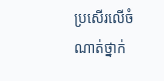ប្រសើរលើចំណាត់ថ្នាក់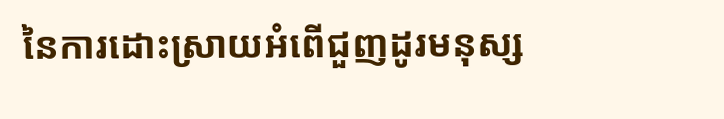នៃការដោះស្រាយអំពើជួញដូរមនុស្ស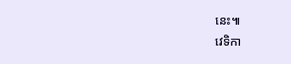នេះ៕
វេទិកា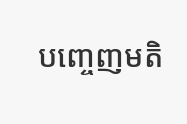បញ្ចេញមតិ